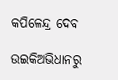କପିଳେନ୍ଦ୍ର ଦେବ

ଉଇକିଅଭିଧାନ‌ରୁ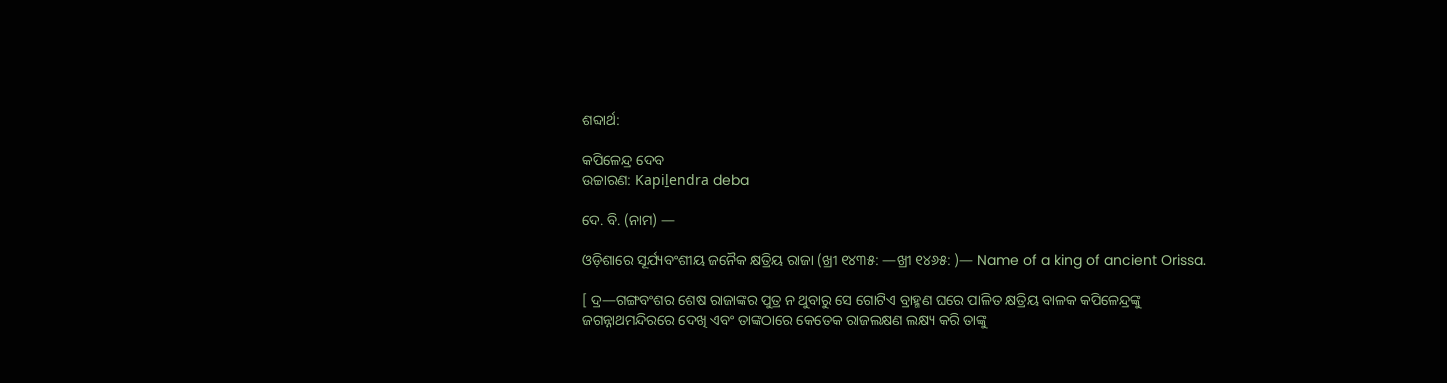ଶବ୍ଦାର୍ଥ:

କପିଳେନ୍ଦ୍ର ଦେବ
ଉଚ୍ଚାରଣ: Kapiḻendra deba

ଦେ. ବି. (ନାମ) —

ଓଡ଼ିଶାରେ ସୂର୍ଯ୍ୟବଂଶୀୟ ଜନୈକ କ୍ଷତ୍ରିୟ ରାଜା (ଖ୍ରୀ ୧୪୩୫: —ଖ୍ରୀ ୧୪୬୫: )— Name of a king of ancient Orissa.

[ ଦ୍ର—ଗଙ୍ଗବଂଶର ଶେଷ ରାଜାଙ୍କର ପୁତ୍ର ନ ଥୁବାରୁ ସେ ଗୋଟିଏ ବ୍ରାହ୍ମଣ ଘରେ ପାଳିତ କ୍ଷତ୍ରିୟ ବାଳକ କପିଳେନ୍ଦ୍ରଙ୍କୁ ଜଗନ୍ନାଥମନ୍ଦିରରେ ଦେଖି ଏବଂ ତାଙ୍କଠାରେ କେତେକ ରାଜଲକ୍ଷଣ ଲକ୍ଷ୍ୟ କରି ତାଙ୍କୁ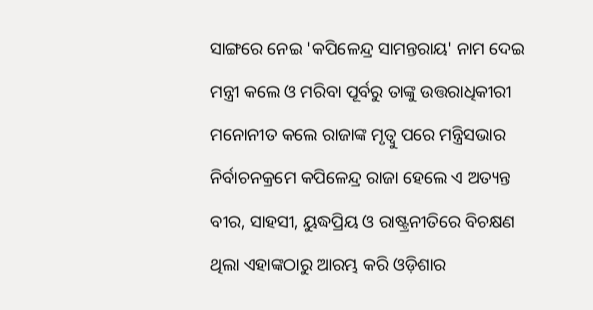ସାଙ୍ଗରେ ନେଇ 'କପିଳେନ୍ଦ୍ର ସାମନ୍ତରାୟ' ନାମ ଦେଇ ମନ୍ତ୍ରୀ କଲେ ଓ ମରିବା ପୂର୍ବରୁ ତାଙ୍କୁ ଉତ୍ତରାଧିକୀରୀ ମନୋନୀତ କଲେ ରାଜାଙ୍କ ମୃତ୍ବୁ ପରେ ମନ୍ତ୍ରିସଭାର ନିର୍ବାଚନକ୍ରମେ କପିଳେନ୍ଦ୍ର ରାଜା ହେଲେ ଏ ଅତ୍ୟନ୍ତ ବୀର, ସାହସୀ, ୟୁଦ୍ଧପ୍ରିୟ ଓ ରାଷ୍ଟ୍ରନୀତିରେ ବିଚକ୍ଷଣ ଥିଲା ଏହାଙ୍କଠାରୁ ଆରମ୍ଭ କରି ଓଡ଼ିଶାର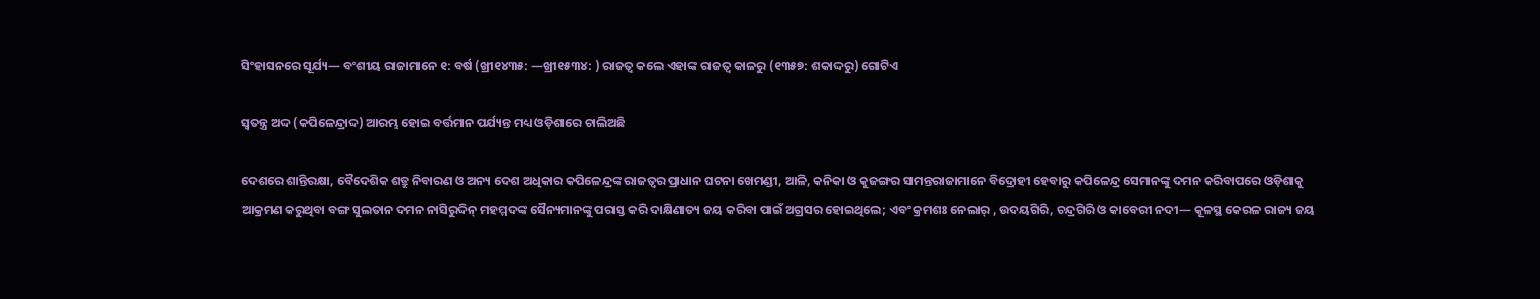ସିଂହାସନରେ ସୂର୍ଯ୍ୟ— ବଂଶୀୟ ରାଜାମାନେ ୧: ବର୍ଷ (ଖ୍ରୀ୧୪୩୫: —ଖ୍ରୀ୧୫୩୪: ) ରାଜତ୍ବ କଲେ ଏହାଙ୍କ ରାଜତ୍ବ କାଳରୁ (୧୩୫୭: ଶକାଦ୍ଦରୁ) ଗୋଟିଏ

ସ୍ବତନ୍ତ୍ର ଅଦ୍ଦ (କପିଳେନ୍ଦ୍ରାଦ୍ଦ) ଆରମ୍ଭ ହୋଇ ବର୍ତ୍ତମାନ ପର୍ଯ୍ୟନ୍ତ ମଧ୍ୟ ଓଡ଼ିଶାରେ ଚାଲିଅଛି

ଦେଶରେ ଶାନ୍ତିରକ୍ଷା, ବୈଦେଶିକ ଶତ୍ରୁ ନିବାରଣ ଓ ଅନ୍ୟ ଦେଶ ଅଧିକାର କପିଳେନ୍ଦ୍ରଙ୍କ ରାଜତ୍ବର ପ୍ରାଧାନ ଘଟନା ଖେମଣ୍ଡୀ, ଆଳି, କନିକା ଓ କୁଜଙ୍ଗର ସାମନ୍ତରାଜାମାନେ ବିଦ୍ରୋହୀ ହେବାରୁ କପିଳେନ୍ଦ୍ର ସେମାନଙ୍କୁ ଦମନ କରିବାପରେ ଓଡ଼ିଶାକୁ ଆକ୍ରମଣ କରୁଥିବା ବଙ୍ଗ ସୁଲତାନ ଦମନ ନାସିରୁଦ୍ଦିନ୍ ମହମ୍ମଦଙ୍କ ସୈନ୍ୟମାନଙ୍କୁ ପରାସ୍ତ କରି ଦାକ୍ଷିଣାତ୍ୟ ଜୟ କରିବା ପାଇଁ ଅଗ୍ରସର ହୋଇଥିଲେ; ଏବଂ କ୍ରମଶଃ ନେଲାର୍ , ଉଦୟଗିରି, ଚନ୍ଦ୍ରଗିରି ଓ କାବେରୀ ନଦୀ— କୂଳସ୍ଥ କେରଳ ରାଜ୍ୟ ଜୟ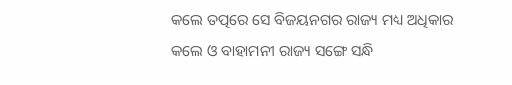କଲେ ତତ୍ପରେ ସେ ବିଜୟନଗର ରାଜ୍ୟ ମଧ୍ୟ ଅଧିକାର କଲେ ଓ ବାହାମନୀ ରାଜ୍ୟ ସଙ୍ଗେ ସନ୍ଧି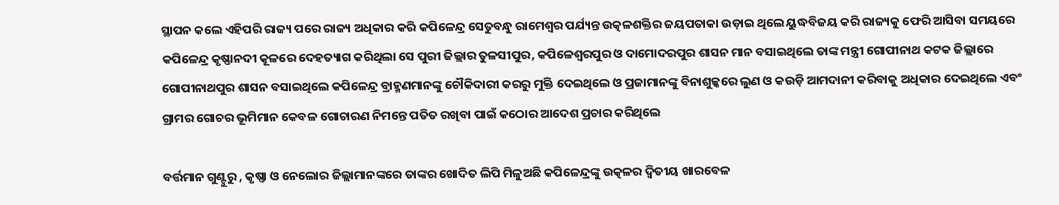ସ୍ଥାପନ କଲେ ଏହିପରି ରାଜ୍ୟ ପରେ ରାଜ୍ୟ ଅଧିକାର କରି କପିଳେନ୍ଦ୍ର ସେତୁବନ୍ଧୁ ରାମେଶ୍ବର ପର୍ଯ୍ୟନ୍ତ ଉତ୍କଳଶକ୍ତିର ଜୟପତାକା ଉଡ଼ାଇ ଥିଲେ ୟୁଦ୍ଧବିଜୟ କରି ରାଜ୍ୟକୁ ଫେରି ଆସିବା ସମୟରେ କପିଳେନ୍ଦ୍ର କୃଷ୍ଣାନଦୀ କୂଳରେ ଦେହତ୍ୟାଗ କରିଥିଲା ସେ ପୁରୀ ଜିଲ୍ଲାର ତୁଳସୀପୁର, କପିଳେଶ୍ବରପୁର ଓ ଦାମୋଦରପୁର ଶାସନ ମାନ ବସାଇଥିଲେ ତାଙ୍କ ମନ୍ତ୍ରୀ ଗୋପୀନାଥ କଟକ ଜିଲ୍ଲାରେ ଗୋପୀନାଥପୁର ଶାସନ ବସାଇଥିଲେ କପିଳେନ୍ଦ୍ର ବ୍ରାହ୍ମଣମାନଙ୍କୁ ଚୌକିଦାରୀ କରରୁ ମୁକ୍ତି ଦେଇଥିଲେ ଓ ପ୍ରଜାମାନଙ୍କୁ ବିନାଶୁଳ୍କରେ ଲୁଣ ଓ କଉଡ଼ି ଆମଦାନୀ କରିବାକୁ ଅଧିକାର ଦେଇଥିଲେ ଏବଂ ଗ୍ରାମର ଗୋଚର ଭୂମିମାନ କେବଳ ଗୋଚାରଣ ନିମନ୍ତେ ପତିତ ରଖିବା ପାଇଁ କଠୋର ଆଦେଶ ପ୍ରଚାର କରିଥିଲେ

ବର୍ତ୍ତମାନ ଗୁଣ୍ଟୁରୁ , କୃଷ୍ଣା ଓ ନେଲୋର ଜିଲ୍ଲାମାନଙ୍କରେ ତାଙ୍କର ଖୋଦିତ ଲିପି ମିଳୁଅଛି କପିଳେନ୍ଦ୍ରଙ୍କୁ ଉତ୍କଳର ଦ୍ବିତୀୟ ଖାରବେଳ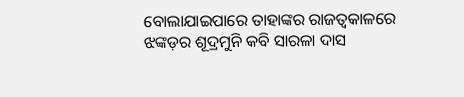ବୋଲାଯାଇପାରେ ତାହାଙ୍କର ରାଜତ୍ବକାଳରେ ଝଙ୍କଡ଼ର ଶୂଦ୍ରମୁନି କବି ସାରଳା ଦାସ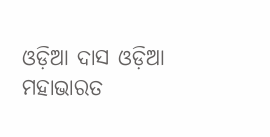ଓଡ଼ିଆ ଦାସ ଓଡ଼ିଆ ମହାଭାରତ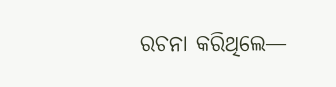ରଚନା କରିଥିଲେ—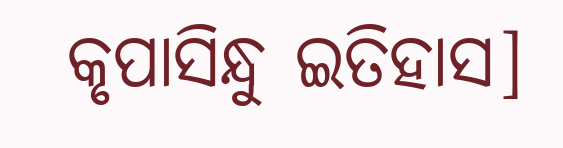କୃପାସିନ୍ଧୁ ଇତିହାସ]